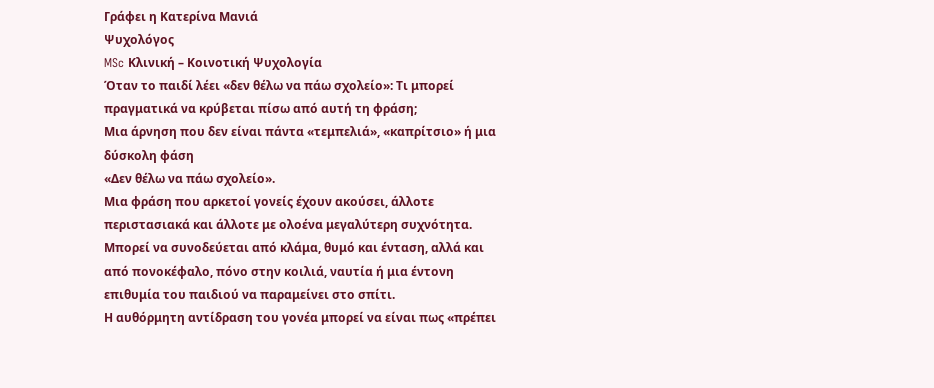Γράφει η Κατερίνα Μανιά
Ψυχολόγος
MSc Κλινική – Κοινοτική Ψυχολογία
Όταν το παιδί λέει «δεν θέλω να πάω σχολείο»: Τι μπορεί πραγματικά να κρύβεται πίσω από αυτή τη φράση;
Μια άρνηση που δεν είναι πάντα «τεμπελιά», «καπρίτσιο» ή μια δύσκολη φάση
«Δεν θέλω να πάω σχολείο».
Μια φράση που αρκετοί γονείς έχουν ακούσει, άλλοτε περιστασιακά και άλλοτε με ολοένα μεγαλύτερη συχνότητα. Μπορεί να συνοδεύεται από κλάμα, θυμό και ένταση, αλλά και από πονοκέφαλο, πόνο στην κοιλιά, ναυτία ή μια έντονη επιθυμία του παιδιού να παραμείνει στο σπίτι.
Η αυθόρμητη αντίδραση του γονέα μπορεί να είναι πως «πρέπει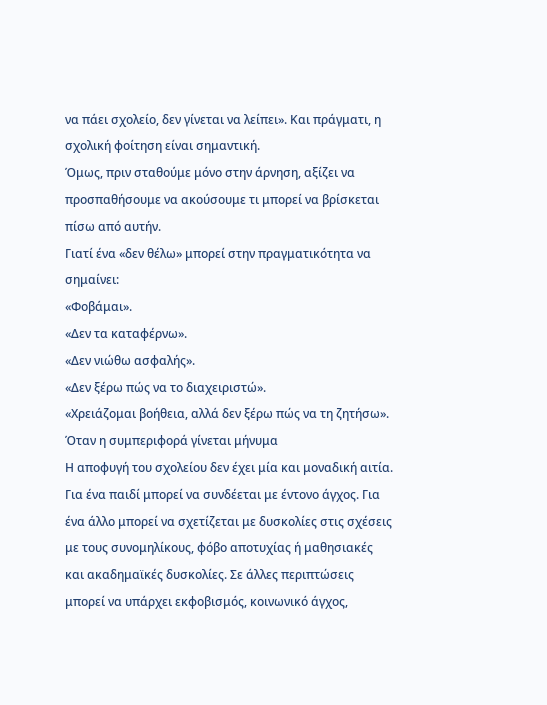να πάει σχολείο, δεν γίνεται να λείπει». Και πράγματι, η σχολική φοίτηση είναι σημαντική.
Όμως, πριν σταθούμε μόνο στην άρνηση, αξίζει να προσπαθήσουμε να ακούσουμε τι μπορεί να βρίσκεται πίσω από αυτήν.
Γιατί ένα «δεν θέλω» μπορεί στην πραγματικότητα να σημαίνει:
«Φοβάμαι».
«Δεν τα καταφέρνω».
«Δεν νιώθω ασφαλής».
«Δεν ξέρω πώς να το διαχειριστώ».
«Χρειάζομαι βοήθεια, αλλά δεν ξέρω πώς να τη ζητήσω».
Όταν η συμπεριφορά γίνεται μήνυμα
Η αποφυγή του σχολείου δεν έχει μία και μοναδική αιτία.
Για ένα παιδί μπορεί να συνδέεται με έντονο άγχος. Για ένα άλλο μπορεί να σχετίζεται με δυσκολίες στις σχέσεις με τους συνομηλίκους, φόβο αποτυχίας ή μαθησιακές και ακαδημαϊκές δυσκολίες. Σε άλλες περιπτώσεις μπορεί να υπάρχει εκφοβισμός, κοινωνικό άγχος,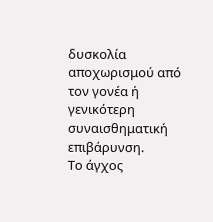δυσκολία αποχωρισμού από τον γονέα ή γενικότερη συναισθηματική επιβάρυνση.
Το άγχος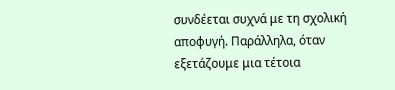συνδέεται συχνά με τη σχολική αποφυγή. Παράλληλα, όταν εξετάζουμε μια τέτοια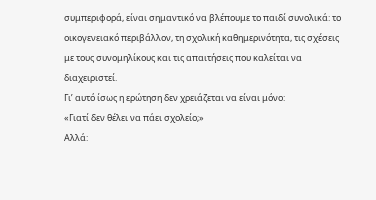συμπεριφορά, είναι σημαντικό να βλέπουμε το παιδί συνολικά: το οικογενειακό περιβάλλον, τη σχολική καθημερινότητα, τις σχέσεις με τους συνομηλίκους και τις απαιτήσεις που καλείται να διαχειριστεί.
Γι’ αυτό ίσως η ερώτηση δεν χρειάζεται να είναι μόνο:
«Γιατί δεν θέλει να πάει σχολείο;»
Αλλά: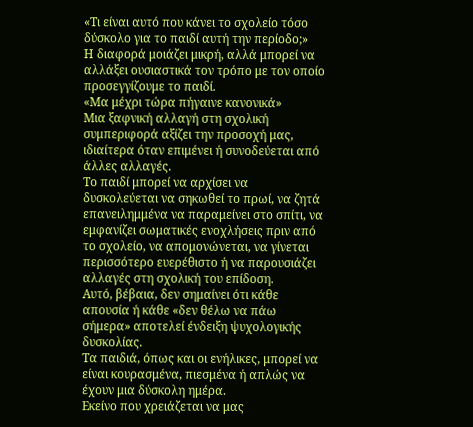«Τι είναι αυτό που κάνει το σχολείο τόσο δύσκολο για το παιδί αυτή την περίοδο;»
Η διαφορά μοιάζει μικρή, αλλά μπορεί να αλλάξει ουσιαστικά τον τρόπο με τον οποίο προσεγγίζουμε το παιδί.
«Μα μέχρι τώρα πήγαινε κανονικά»
Μια ξαφνική αλλαγή στη σχολική συμπεριφορά αξίζει την προσοχή μας, ιδιαίτερα όταν επιμένει ή συνοδεύεται από άλλες αλλαγές.
Το παιδί μπορεί να αρχίσει να δυσκολεύεται να σηκωθεί το πρωί, να ζητά επανειλημμένα να παραμείνει στο σπίτι, να εμφανίζει σωματικές ενοχλήσεις πριν από το σχολείο, να απομονώνεται, να γίνεται περισσότερο ευερέθιστο ή να παρουσιάζει αλλαγές στη σχολική του επίδοση.
Αυτό, βέβαια, δεν σημαίνει ότι κάθε απουσία ή κάθε «δεν θέλω να πάω σήμερα» αποτελεί ένδειξη ψυχολογικής δυσκολίας.
Τα παιδιά, όπως και οι ενήλικες, μπορεί να είναι κουρασμένα, πιεσμένα ή απλώς να έχουν μια δύσκολη ημέρα.
Εκείνο που χρειάζεται να μας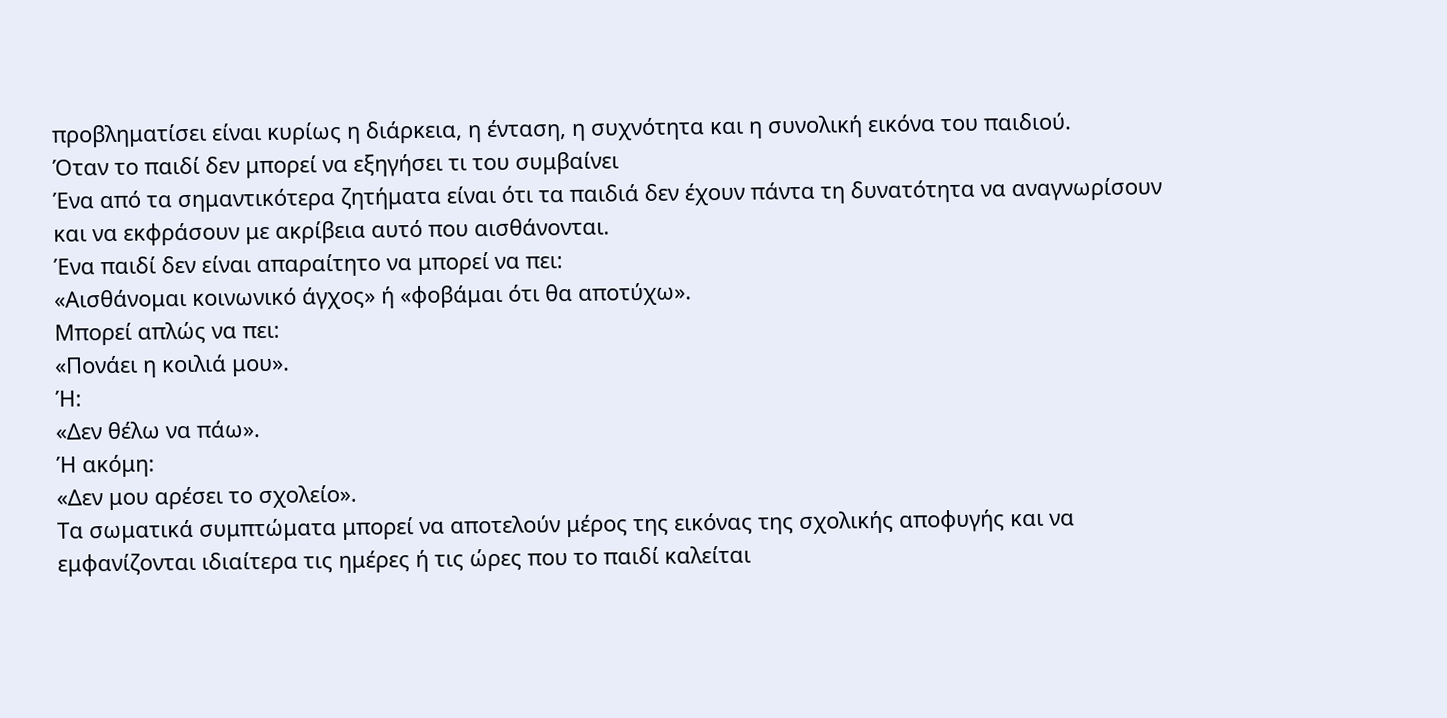προβληματίσει είναι κυρίως η διάρκεια, η ένταση, η συχνότητα και η συνολική εικόνα του παιδιού.
Όταν το παιδί δεν μπορεί να εξηγήσει τι του συμβαίνει
Ένα από τα σημαντικότερα ζητήματα είναι ότι τα παιδιά δεν έχουν πάντα τη δυνατότητα να αναγνωρίσουν και να εκφράσουν με ακρίβεια αυτό που αισθάνονται.
Ένα παιδί δεν είναι απαραίτητο να μπορεί να πει:
«Αισθάνομαι κοινωνικό άγχος» ή «φοβάμαι ότι θα αποτύχω».
Μπορεί απλώς να πει:
«Πονάει η κοιλιά μου».
Ή:
«Δεν θέλω να πάω».
Ή ακόμη:
«Δεν μου αρέσει το σχολείο».
Τα σωματικά συμπτώματα μπορεί να αποτελούν μέρος της εικόνας της σχολικής αποφυγής και να εμφανίζονται ιδιαίτερα τις ημέρες ή τις ώρες που το παιδί καλείται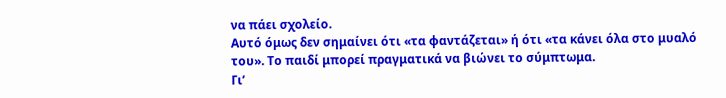να πάει σχολείο.
Αυτό όμως δεν σημαίνει ότι «τα φαντάζεται» ή ότι «τα κάνει όλα στο μυαλό του». Το παιδί μπορεί πραγματικά να βιώνει το σύμπτωμα.
Γι’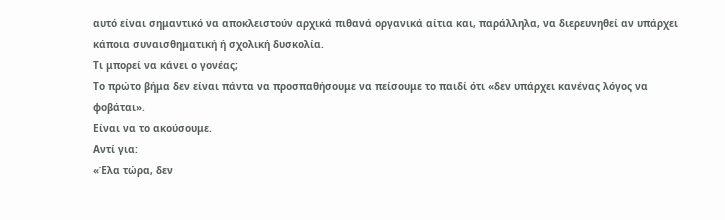αυτό είναι σημαντικό να αποκλειστούν αρχικά πιθανά οργανικά αίτια και, παράλληλα, να διερευνηθεί αν υπάρχει κάποια συναισθηματική ή σχολική δυσκολία.
Τι μπορεί να κάνει ο γονέας;
Το πρώτο βήμα δεν είναι πάντα να προσπαθήσουμε να πείσουμε το παιδί ότι «δεν υπάρχει κανένας λόγος να φοβάται».
Είναι να το ακούσουμε.
Αντί για:
«Έλα τώρα, δεν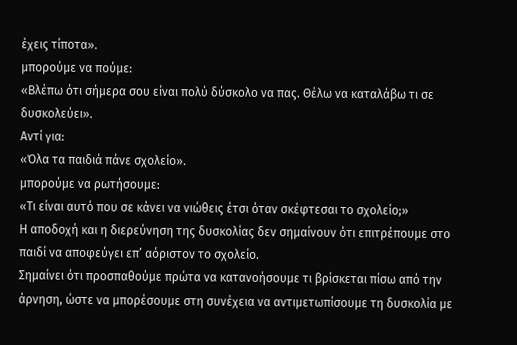έχεις τίποτα».
μπορούμε να πούμε:
«Βλέπω ότι σήμερα σου είναι πολύ δύσκολο να πας. Θέλω να καταλάβω τι σε δυσκολεύει».
Αντί για:
«Όλα τα παιδιά πάνε σχολείο».
μπορούμε να ρωτήσουμε:
«Τι είναι αυτό που σε κάνει να νιώθεις έτσι όταν σκέφτεσαι το σχολείο;»
Η αποδοχή και η διερεύνηση της δυσκολίας δεν σημαίνουν ότι επιτρέπουμε στο παιδί να αποφεύγει επ’ αόριστον το σχολείο.
Σημαίνει ότι προσπαθούμε πρώτα να κατανοήσουμε τι βρίσκεται πίσω από την άρνηση, ώστε να μπορέσουμε στη συνέχεια να αντιμετωπίσουμε τη δυσκολία με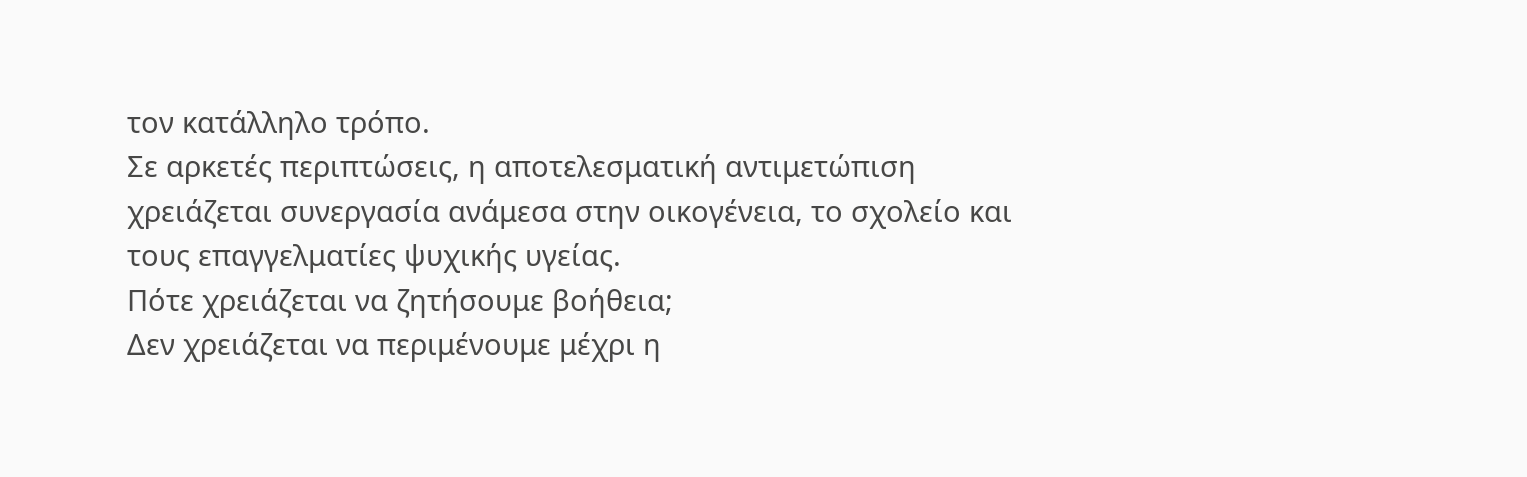τον κατάλληλο τρόπο.
Σε αρκετές περιπτώσεις, η αποτελεσματική αντιμετώπιση χρειάζεται συνεργασία ανάμεσα στην οικογένεια, το σχολείο και τους επαγγελματίες ψυχικής υγείας.
Πότε χρειάζεται να ζητήσουμε βοήθεια;
Δεν χρειάζεται να περιμένουμε μέχρι η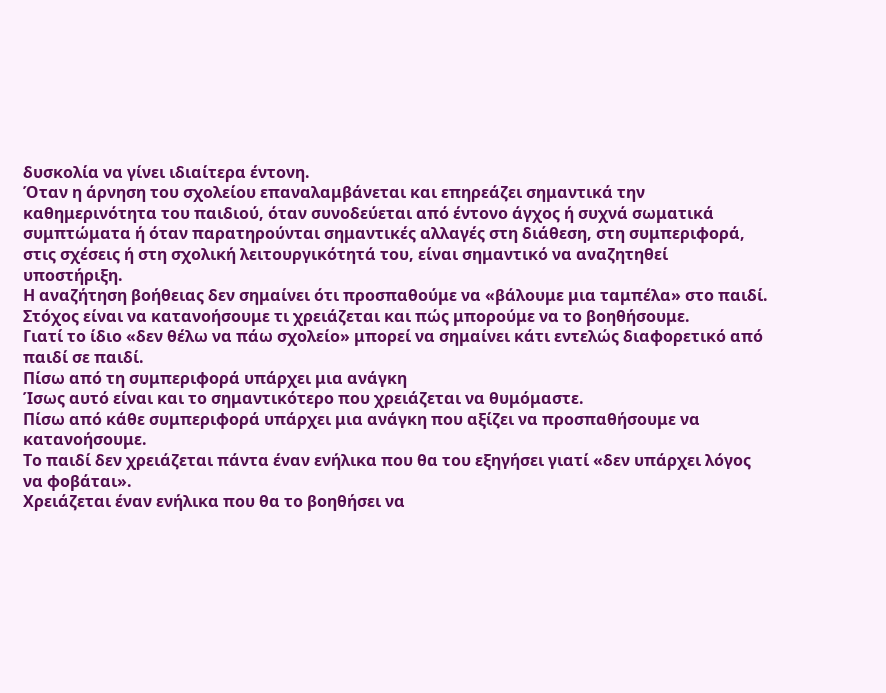δυσκολία να γίνει ιδιαίτερα έντονη.
Όταν η άρνηση του σχολείου επαναλαμβάνεται και επηρεάζει σημαντικά την καθημερινότητα του παιδιού, όταν συνοδεύεται από έντονο άγχος ή συχνά σωματικά συμπτώματα ή όταν παρατηρούνται σημαντικές αλλαγές στη διάθεση, στη συμπεριφορά, στις σχέσεις ή στη σχολική λειτουργικότητά του, είναι σημαντικό να αναζητηθεί υποστήριξη.
Η αναζήτηση βοήθειας δεν σημαίνει ότι προσπαθούμε να «βάλουμε μια ταμπέλα» στο παιδί.
Στόχος είναι να κατανοήσουμε τι χρειάζεται και πώς μπορούμε να το βοηθήσουμε.
Γιατί το ίδιο «δεν θέλω να πάω σχολείο» μπορεί να σημαίνει κάτι εντελώς διαφορετικό από παιδί σε παιδί.
Πίσω από τη συμπεριφορά υπάρχει μια ανάγκη
Ίσως αυτό είναι και το σημαντικότερο που χρειάζεται να θυμόμαστε.
Πίσω από κάθε συμπεριφορά υπάρχει μια ανάγκη που αξίζει να προσπαθήσουμε να κατανοήσουμε.
Το παιδί δεν χρειάζεται πάντα έναν ενήλικα που θα του εξηγήσει γιατί «δεν υπάρχει λόγος να φοβάται».
Χρειάζεται έναν ενήλικα που θα το βοηθήσει να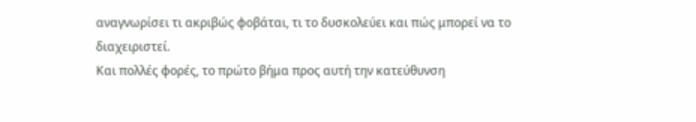αναγνωρίσει τι ακριβώς φοβάται, τι το δυσκολεύει και πώς μπορεί να το διαχειριστεί.
Και πολλές φορές, το πρώτο βήμα προς αυτή την κατεύθυνση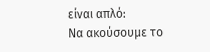είναι απλό:
Να ακούσουμε το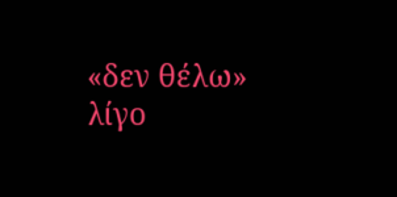«δεν θέλω» λίγο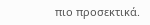πιο προσεκτικά.